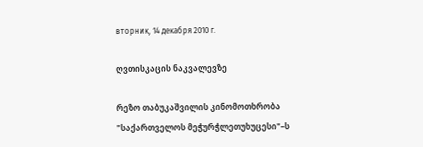вторник, 14 декабря 2010 г.

ღვთისკაცის ნაკვალევზე

რეზო თაბუკაშვილის კინომოთხრობა "საქართველოს მეჭურჭლეთუხუცესი"–ს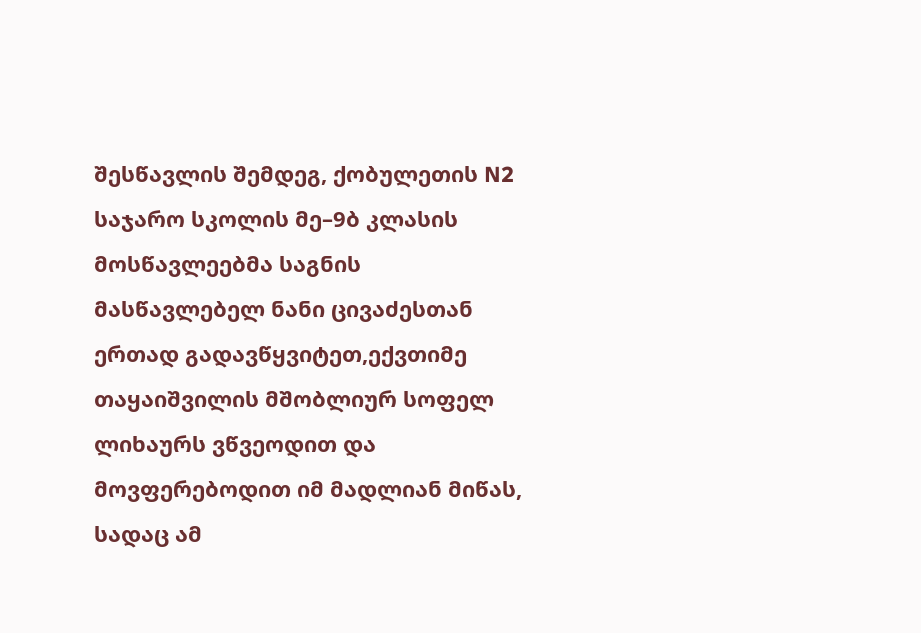შესწავლის შემდეგ, ქობულეთის N2 საჯარო სკოლის მე–9ბ კლასის მოსწავლეებმა საგნის მასწავლებელ ნანი ცივაძესთან ერთად გადავწყვიტეთ,ექვთიმე თაყაიშვილის მშობლიურ სოფელ ლიხაურს ვწვეოდით და მოვფერებოდით იმ მადლიან მიწას, სადაც ამ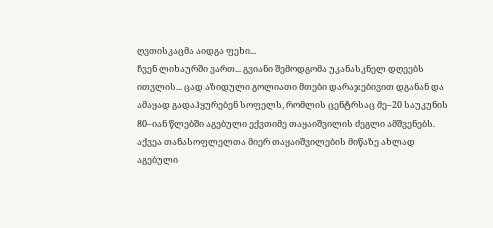ღვთისკაცმა აიდგა ფეხი...
ჩვენ ლიხაურში ვართ... გვიანი შემოდგომა უკანასკნელ დღეებს ითვლის... ცად აზიდული გოლიათი მთები დარაჯებივით დგანან და ამაყად გადაჰყურებენ სოფელს, რომლის ცენტრსაც მე–20 საუკუნის 80–იან წლებში აგებული ექვთიმე თაყაიშვილის ძეგლი ამშვენებს. აქვეა თანასოფლელთა მიერ თაყაიშვილების მიწაზე ახლად აგებული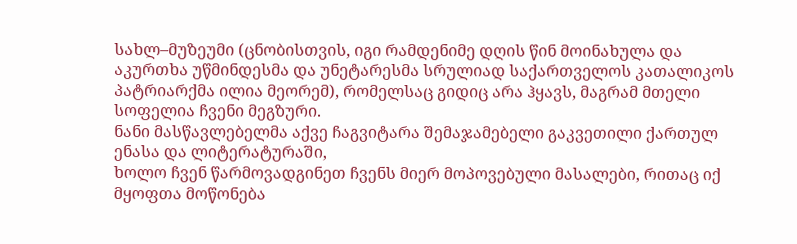სახლ–მუზეუმი (ცნობისთვის, იგი რამდენიმე დღის წინ მოინახულა და აკურთხა უწმინდესმა და უნეტარესმა სრულიად საქართველოს კათალიკოს პატრიარქმა ილია მეორემ), რომელსაც გიდიც არა ჰყავს, მაგრამ მთელი სოფელია ჩვენი მეგზური.
ნანი მასწავლებელმა აქვე ჩაგვიტარა შემაჯამებელი გაკვეთილი ქართულ ენასა და ლიტერატურაში,
ხოლო ჩვენ წარმოვადგინეთ ჩვენს მიერ მოპოვებული მასალები, რითაც იქ მყოფთა მოწონება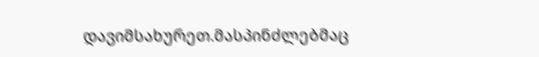დავიმსახურეთ.მასპინძლებმაც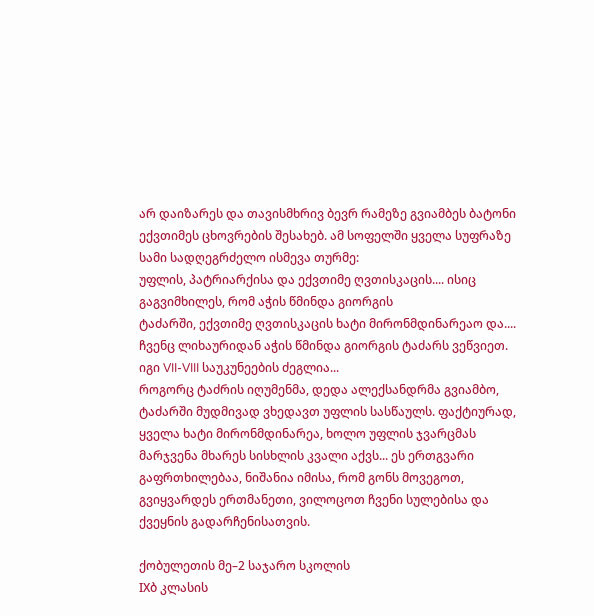არ დაიზარეს და თავისმხრივ ბევრ რამეზე გვიამბეს ბატონი ექვთიმეს ცხოვრების შესახებ. ამ სოფელში ყველა სუფრაზე სამი სადღეგრძელო ისმევა თურმე:
უფლის, პატრიარქისა და ექვთიმე ღვთისკაცის.... ისიც გაგვიმხილეს, რომ აჭის წმინდა გიორგის
ტაძარში, ექვთიმე ღვთისკაცის ხატი მირონმდინარეაო და....
ჩვენც ლიხაურიდან აჭის წმინდა გიორგის ტაძარს ვეწვიეთ. იგი VII-VIII საუკუნეების ძეგლია...
როგორც ტაძრის იღუმენმა, დედა ალექსანდრმა გვიამბო, ტაძარში მუდმივად ვხედავთ უფლის სასწაულს. ფაქტიურად, ყველა ხატი მირონმდინარეა, ხოლო უფლის ჯვარცმას მარჯვენა მხარეს სისხლის კვალი აქვს... ეს ერთგვარი გაფრთხილებაა, ნიშანია იმისა, რომ გონს მოვეგოთ, გვიყვარდეს ერთმანეთი, ვილოცოთ ჩვენი სულებისა და ქვეყნის გადარჩენისათვის.

ქობულეთის მე–2 საჯარო სკოლის
IXბ კლასის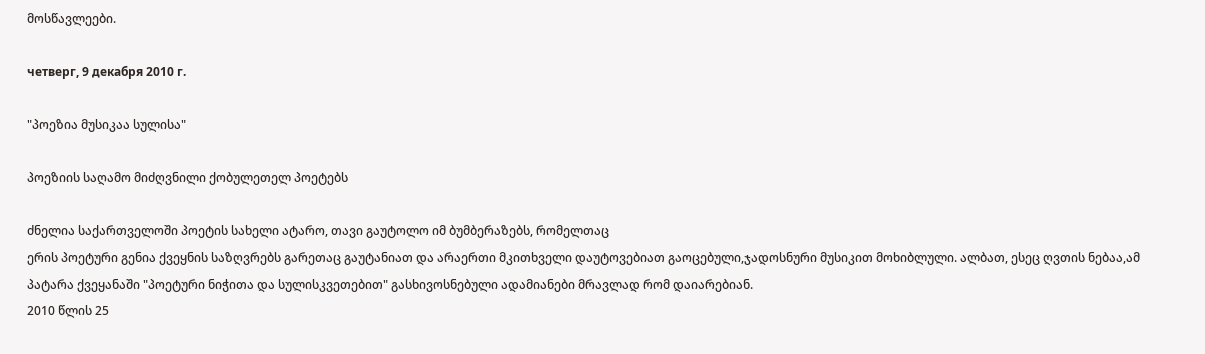მოსწავლეები.

четверг, 9 декабря 2010 г.

"პოეზია მუსიკაა სულისა"

პოეზიის საღამო მიძღვნილი ქობულეთელ პოეტებს

ძნელია საქართველოში პოეტის სახელი ატარო, თავი გაუტოლო იმ ბუმბერაზებს, რომელთაც
ერის პოეტური გენია ქვეყნის საზღვრებს გარეთაც გაუტანიათ და არაერთი მკითხველი დაუტოვებიათ გაოცებული,ჯადოსნური მუსიკით მოხიბლული. ალბათ, ესეც ღვთის ნებაა,ამ პატარა ქვეყანაში "პოეტური ნიჭითა და სულისკვეთებით" გასხივოსნებული ადამიანები მრავლად რომ დაიარებიან.
2010 წლის 25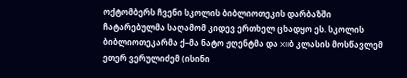ოქტომბერს ჩვენი სკოლის ბიბლიოთეკის დარბაზში ჩატარებულმა საღამომ კიდევ ერთხელ ცხადყო ეს. სკოლის ბიბლიოთეკარმა ქ–მა ნატო ჟღენტმა და XIIბ კლასის მოსწავლემ ეთერ ვერულიძემ (ისინი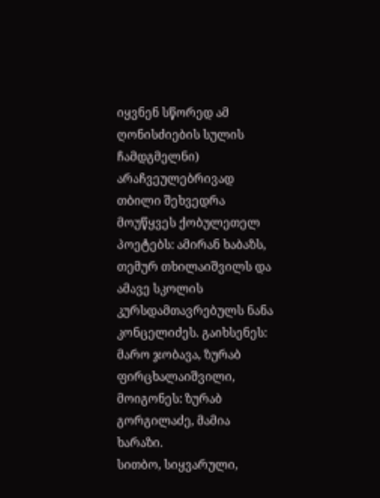იყვნენ სწორედ ამ ღონისძიების სულის ჩამდგმელნი) არაჩვეულებრივად თბილი შეხვედრა მოუწყვეს ქობულეთელ პოეტებს: ამირან ხაბაზს, თემურ თხილაიშვილს და ამავე სკოლის კურსდამთავრებულს ნანა კონცელიძეს. გაიხსენეს: მარო ჯობავა, ზურაბ ფირცხალაიშვილი, მოიგონეს: ზურაბ გორგილაძე, მამია ხარაზი.
სითბო, სიყვარული,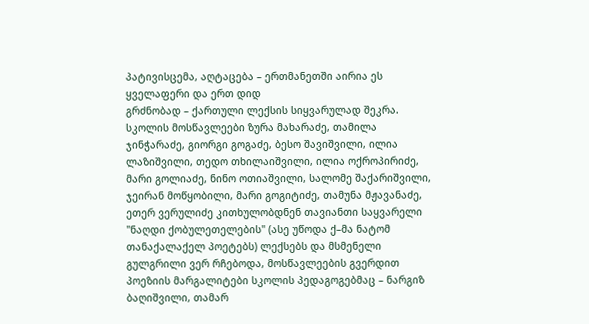პატივისცემა, აღტაცება – ერთმანეთში აირია ეს ყველაფერი და ერთ დიდ
გრძნობად – ქართული ლექსის სიყვარულად შეკრა. სკოლის მოსწავლეები ზურა მახარაძე, თამილა ჯინჭარაძე, გიორგი გოგაძე, ბესო შავიშვილი, ილია ლაზიშვილი, თედო თხილაიშვილი, ილია ოქროპირიძე, მარი გოლიაძე, ნინო ოთიაშვილი, სალომე შაქარიშვილი, ჯეირან მოწყობილი, მარი გოგიტიძე, თამუნა მჟავანაძე, ეთერ ვერულიძე კითხულობდნენ თავიანთი საყვარელი "ნაღდი ქობულეთელების" (ასე უწოდა ქ–მა ნატომ თანაქალაქელ პოეტებს) ლექსებს და მსმენელი გულგრილი ვერ რჩებოდა, მოსწავლეების გვერდით პოეზიის მარგალიტები სკოლის პედაგოგებმაც – ნარგიზ ბაღიშვილი, თამარ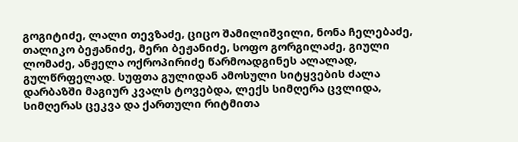გოგიტიძე, ლალი თევზაძე, ციცო შამილიშვილი, ნონა ჩელებაძე, თალიკო ბეჟანიძე, მერი ბეჟანიძე, სოფო გორგილაძე, გიული ლომაძე, ანჟელა ოქროპირიძე წარმოადგინეს ალალად, გულწრფელად. სუფთა გულიდან ამოსული სიტყვების ძალა დარბაზში მაგიურ კვალს ტოვებდა, ლექს სიმღერა ცვლიდა, სიმღერას ცეკვა და ქართული რიტმითა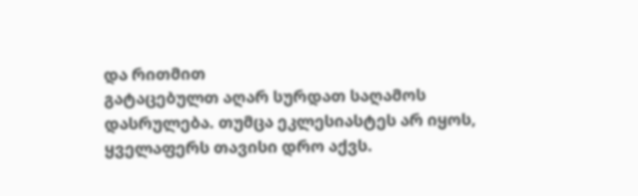და რითმით
გატაცებულთ აღარ სურდათ საღამოს დასრულება. თუმცა ეკლესიასტეს არ იყოს, ყველაფერს თავისი დრო აქვს.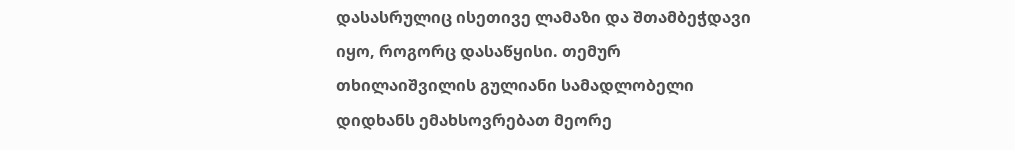დასასრულიც ისეთივე ლამაზი და შთამბეჭდავი იყო, როგორც დასაწყისი. თემურ თხილაიშვილის გულიანი სამადლობელი დიდხანს ემახსოვრებათ მეორე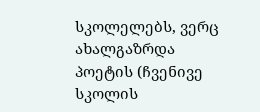სკოლელებს, ვერც ახალგაზრდა
პოეტის (ჩვენივე სკოლის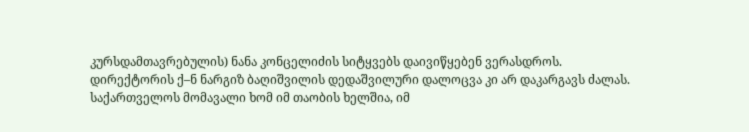კურსდამთავრებულის) ნანა კონცელიძის სიტყვებს დაივიწყებენ ვერასდროს.
დირექტორის ქ–ნ ნარგიზ ბაღიშვილის დედაშვილური დალოცვა კი არ დაკარგავს ძალას. საქართველოს მომავალი ხომ იმ თაობის ხელშია, იმ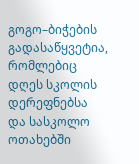გოგო–ბიჭების გადასაწყვეტია, რომლებიც დღეს სკოლის დერეფნებსა და სასკოლო ოთახებში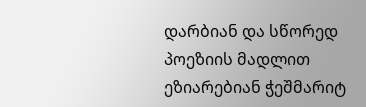დარბიან და სწორედ პოეზიის მადლით ეზიარებიან ჭეშმარიტ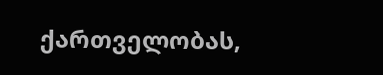ქართველობას,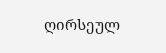ღირსეულ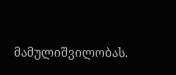მამულიშვილობას.